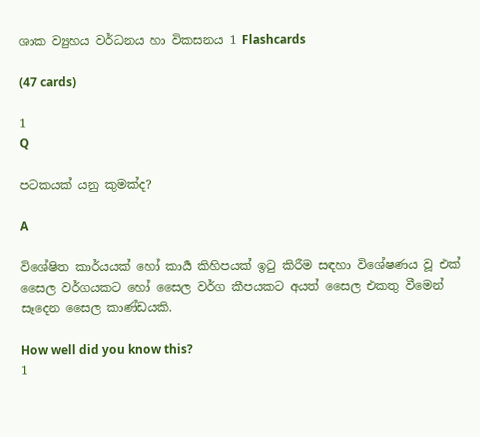ශාක ව්‍යුහය වර්ධනය හා විකසනය 1 Flashcards

(47 cards)

1
Q

පටකයක් යනු කුමක්ද?

A

විශේෂිත කාර්යයක් හෝ කාර්‍ය කිහිපයක් ඉටු කිරීම සඳහා විශේෂණය වූ එක් සෛල වර්ගයකට හෝ සෛල වර්ග කීපයකට අයත් සෛල එකතු වීමෙන් සෑදෙන සෛල කාණ්ඩයකි.

How well did you know this?
1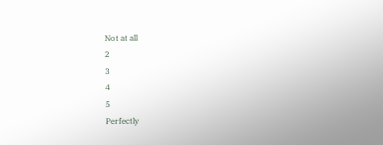Not at all
2
3
4
5
Perfectly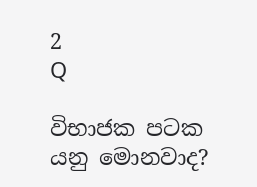2
Q

විභාජක පටක යනු මොනවාද?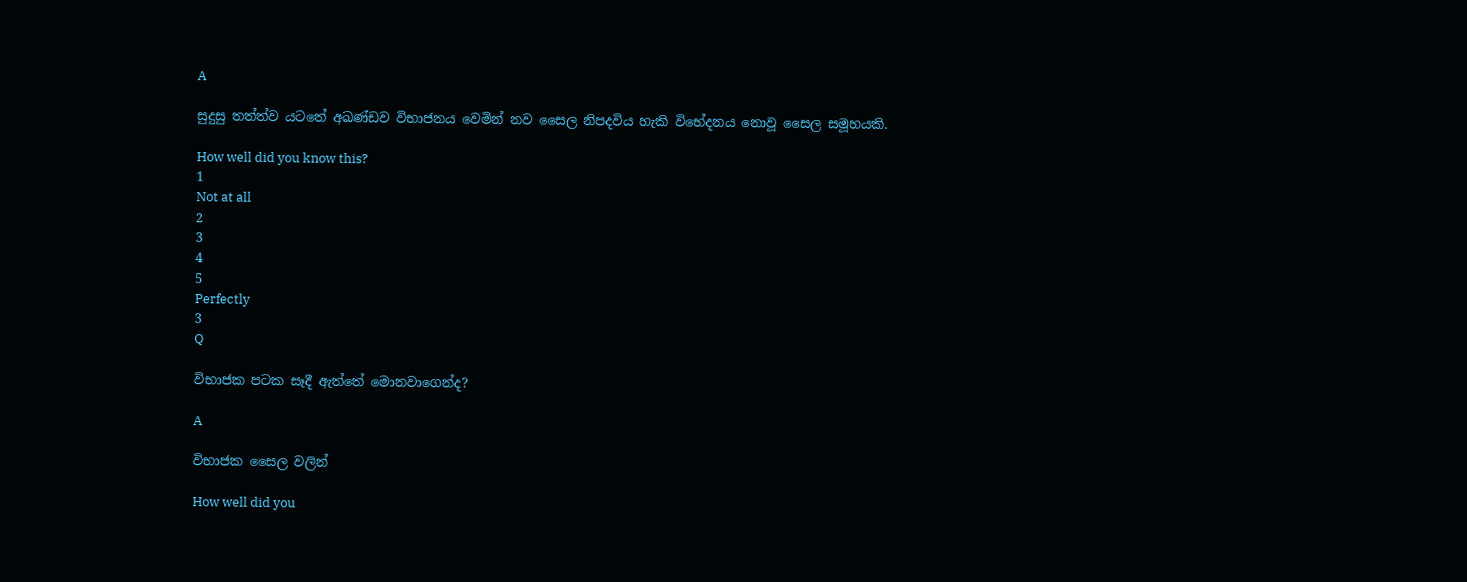A

සුදුසු තත්ත්ව යටතේ අඛණ්ඩව විභාජනය වෙමින් නව සෛල නිපදවිය හැකි විභේදනය නොවූ සෛල සමූහයකි.

How well did you know this?
1
Not at all
2
3
4
5
Perfectly
3
Q

විභාජක පටක සෑදී ඇත්තේ මොනවාගෙන්ද?

A

විභාජක සෛල වලින්

How well did you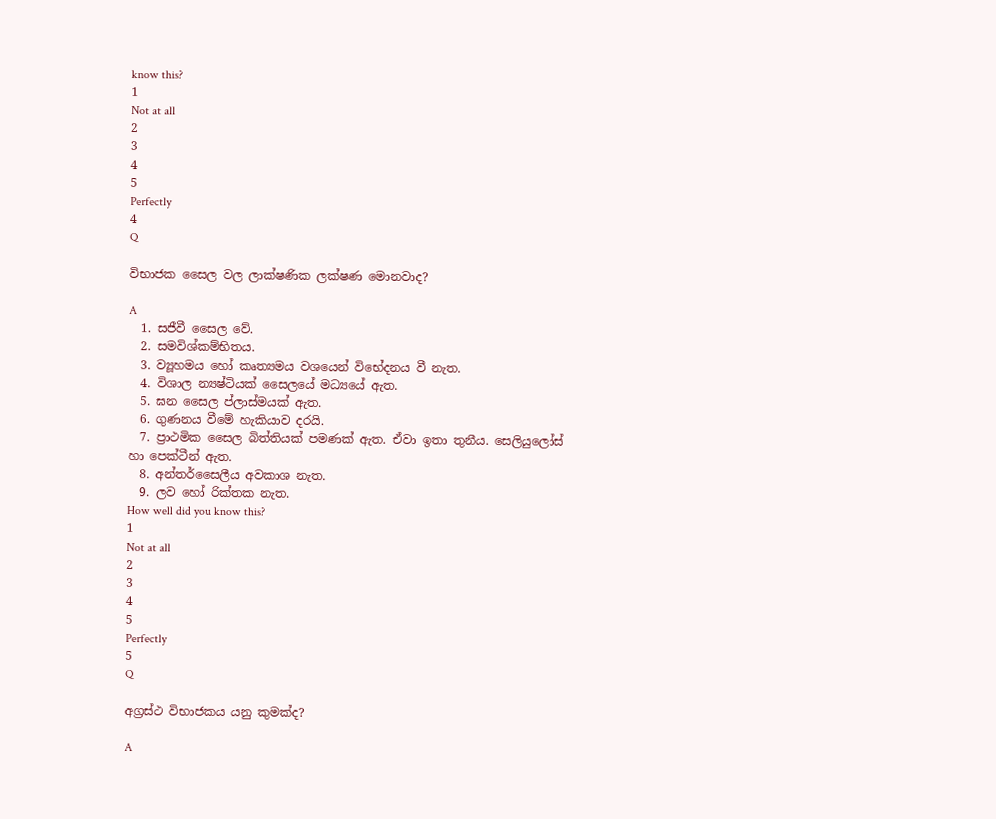know this?
1
Not at all
2
3
4
5
Perfectly
4
Q

විභාජක සෛල වල ලාක්ෂණික ලක්ෂණ මොනවාද?

A
  1. සජීවී සෛල වේ.
  2. සමවිශ්කම්භිතය.
  3. ව්‍යූහමය හෝ කෘත්‍යමය වශයෙන් විභේදනය වී නැත.
  4. විශාල න්‍යෂ්ටියක් සෛලයේ මධ්‍යයේ ඇත.
  5. ඝන සෛල ප්ලාස්මයක් ඇත.
  6. ගුණනය වීමේ හැකියාව දරයි.
  7. ප්‍රාථමික සෛල බිත්තියක් පමණක් ඇත. ඒවා ඉතා තුනීය. සෙලියුලෝස් හා පෙක්ටීන් ඇත.
  8. අන්තර්සෛලීය අවකාශ නැත.
  9. ලව හෝ රික්තක නැත.
How well did you know this?
1
Not at all
2
3
4
5
Perfectly
5
Q

අග්‍රස්ථ විභාජකය යනු කුමක්ද?

A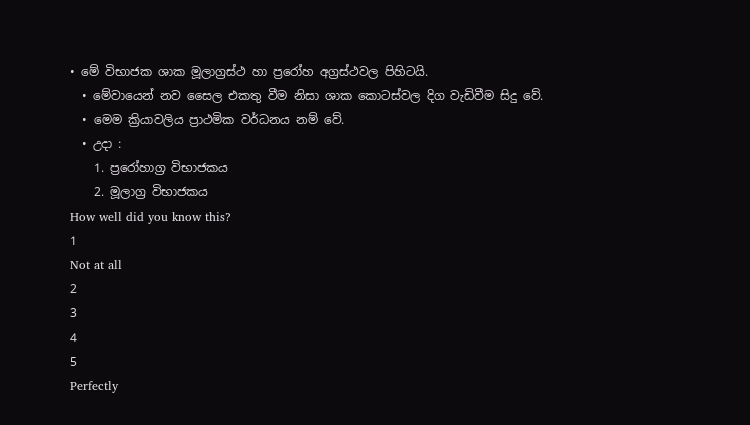• මේ විභාජක ශාක මූලාග්‍රස්ථ හා ප්‍රරෝහ අග්‍රස්ථවල පිහිටයි.
  • මේවායෙන් නව සෛල එකතු වීම නිසා ශාක කොටස්වල දිග වැඩිවීම සිදු වේ.
  • මෙම ක්‍රියාවලිය ප්‍රාථමික වර්ධනය නම් වේ.
  • උදා :
    1. ප්‍රරෝහාග්‍ර විභාජකය
    2. මූලාග්‍ර විභාජකය
How well did you know this?
1
Not at all
2
3
4
5
Perfectly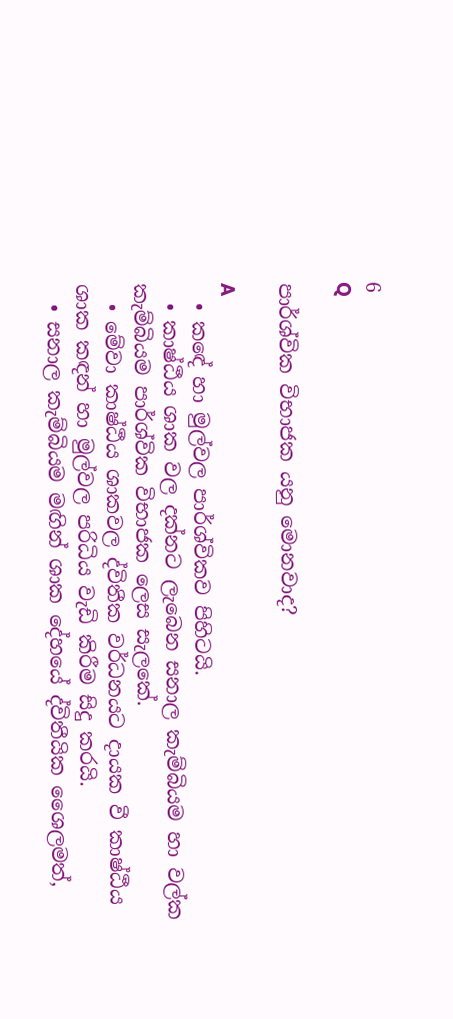6
Q

පාර්ශ්වික විභාජක යනු මොනවාද?

A
  • කඳේ හා මුල්වල පාර්ශ්විකව පිහිටයි.
  • කාෂ්ඨීය ශාක වල දක්නට ලැබෙන සනාල කැම්බියම හා වල්ක කැම්බියම පාර්ශ්වික විභාජක ලෙස සැලකේ.
  • මේවා කාෂ්ඨීය ශාකවල ද්විතීක වර්ධනයට දායක වී කාෂ්ඨීය ශාක කඳන් හා මුල්වල පරිධිය වැඩි කිරීම සිදු කරයි.
  • සනාල කැම්බියම මඟින් ශාක දේහයේ ද්විතීයික ශෛලමත්,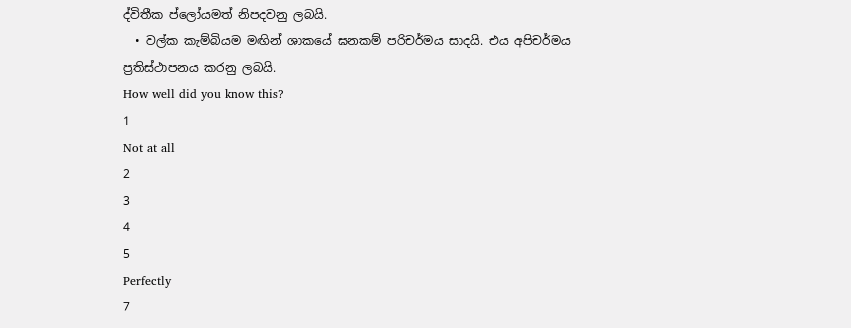ද්විතීක ප්ලෝයමත් නිපදවනු ලබයි.
  • වල්ක කැම්බියම මඟින් ශාකයේ ඝනකම් පරිචර්මය සාදයි. එය අපිචර්මය ප්‍රතිස්ථාපනය කරනු ලබයි.
How well did you know this?
1
Not at all
2
3
4
5
Perfectly
7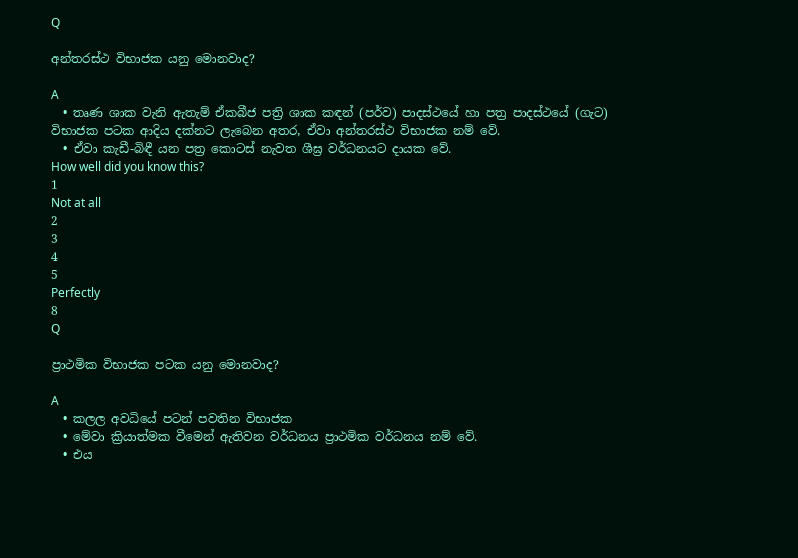Q

අන්තරස්ථ විභාජක යනු මොනවාද?

A
  • තෘණ ශාක වැනි ඇතැම් ඒකබීජ පත්‍රි ශාක කඳන් (පර්ව) පාදස්ථයේ හා පත්‍ර පාදස්ථයේ (ගැට) විභාජක පටක ආදිය දක්නට ලැබෙන අතර, ඒවා අන්තරස්ථ විභාජක නම් වේ.
  • ඒවා කැඩී-බිඳී යන පත්‍ර කොටස් නැවත ශීඝ්‍ර වර්ධනයට දායක වේ.
How well did you know this?
1
Not at all
2
3
4
5
Perfectly
8
Q

ප්‍රාථමික විභාජක පටක යනු මොනවාද?

A
  • කලල අවධියේ පටන් පවතින විභාජක
  • මේවා ක්‍රියාත්මක වීමෙන් ඇතිවන වර්ධනය ප්‍රාථමික වර්ධනය නම් වේ.
  • එය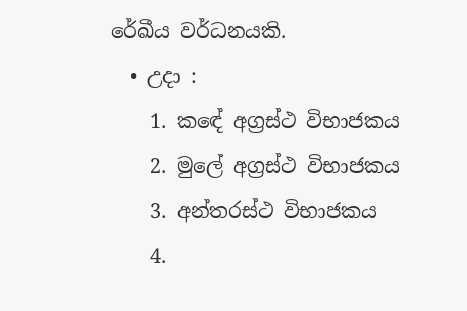රේඛීය වර්ධනයකි.
  • උදා :
    1. කඳේ අග්‍රස්ථ විභාජකය
    2. මුලේ අග්‍රස්ථ විභාජකය
    3. අන්තරස්ථ විභාජකය
    4.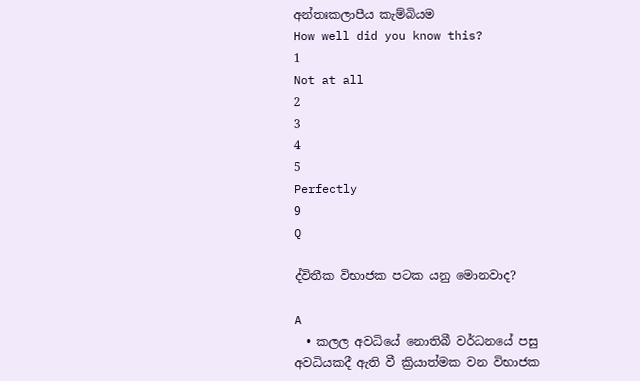අන්තඃකලාපීය කැම්බියම
How well did you know this?
1
Not at all
2
3
4
5
Perfectly
9
Q

ද්විතීක විභාජක පටක යනු මොනවාද?

A
  • කලල අවධියේ නොතිබී වර්ධනයේ පසු අවධියකදී ඇති වී ක්‍රියාත්මක වන විභාජක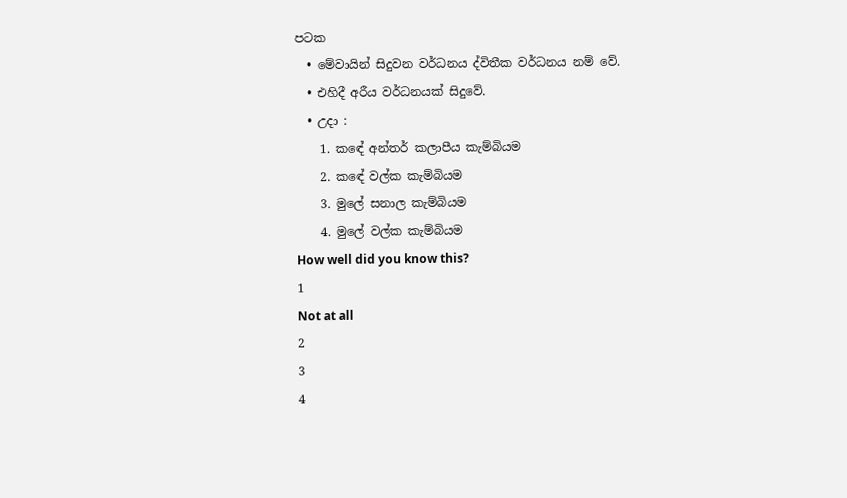පටක
  • මේවායින් සිදුවන වර්ධනය ද්විතීක වර්ධනය නම් වේ.
  • එහිදී අරීය වර්ධනයක් සිදුවේ.
  • උදා :
    1. කඳේ අන්තර් කලාපීය කැම්බියම
    2. කඳේ වල්ක කැම්බියම
    3. මුලේ සනාල කැම්බියම
    4. මුලේ වල්ක කැම්බියම
How well did you know this?
1
Not at all
2
3
4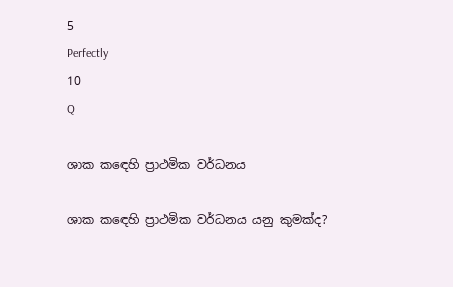5
Perfectly
10
Q

ශාක කඳෙහි ප්‍රාථමික වර්ධනය

ශාක කඳෙහි ප්‍රාථමික වර්ධනය යනු කුමක්ද?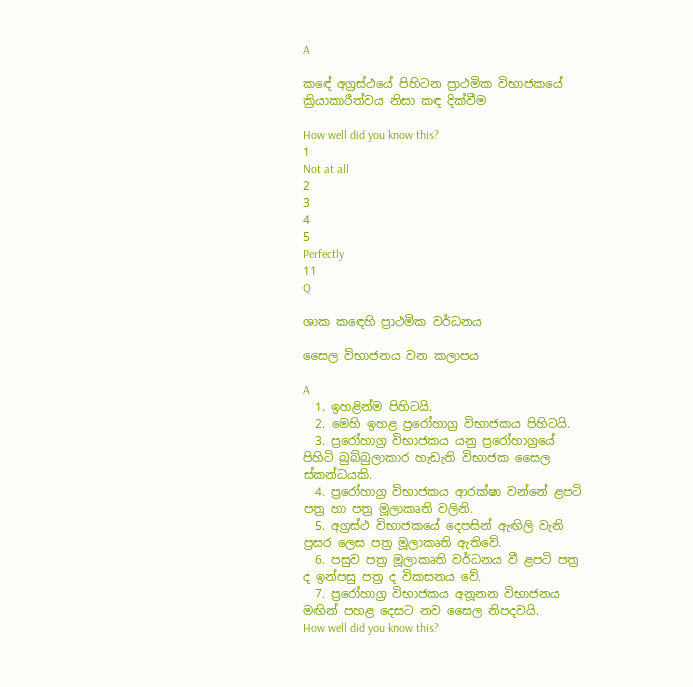A

කඳේ අග්‍රස්ථයේ පිහිටන ප්‍රාථමික විභාජකයේ ක්‍රියාකාරීත්වය නිසා කඳ දික්වීම

How well did you know this?
1
Not at all
2
3
4
5
Perfectly
11
Q

ශාක කඳෙහි ප්‍රාථමික වර්ධනය

සෛල විභාජනය වන කලාපය

A
  1. ඉහළින්ම පිහිටයි.
  2. මෙහි ඉහළ ප්‍රරෝහාග්‍ර විභාජකය පිහිටයි.
  3. ප්‍රරෝහාග්‍ර විභාජකය යනු ප්‍රරෝහාග්‍රයේ පිහිටි බුබ්බුලාකාර හැඩැති විභාජක සෛල ස්කන්ධයකි.
  4. ප්‍රරෝහාග්‍ර විභාජකය ආරක්ෂා වන්නේ ළපටි පත්‍ර හා පත්‍ර මූලාකෘති වලිනි.
  5. අග්‍රස්ථ විභාජකයේ දෙපසින් ඇඟිලි වැනි ප්‍රසර ලෙස පත්‍ර මූලාකෘති ඇතිවේ.
  6. පසුව පත්‍ර මූලාකෘති වර්ධනය වී ළපටි පත්‍ර ද ඉන්පසු පත්‍ර ද විකසනය වේ.
  7. ප්‍රරෝහාග්‍ර විභාජකය අනූනන විභාජනය මඟින් පහළ දෙසට නව සෛල නිපදවයි.
How well did you know this?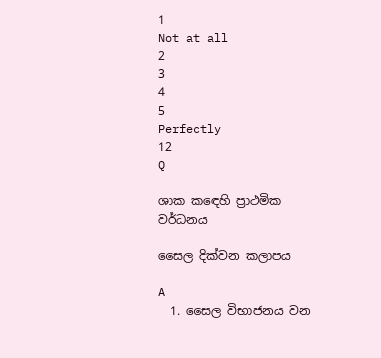1
Not at all
2
3
4
5
Perfectly
12
Q

ශාක කඳෙහි ප්‍රාථමික වර්ධනය

සෛල දික්වන කලාපය

A
  1. සෛල විභාජනය වන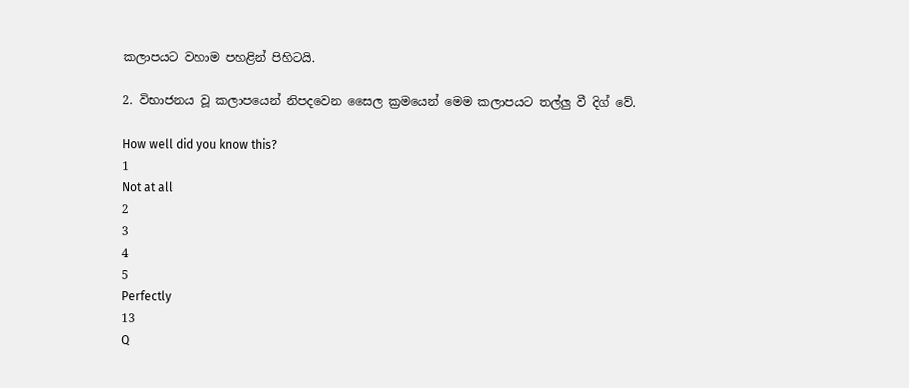කලාපයට වහාම පහළින් පිහිටයි.

2. විභාජනය වූ කලාපයෙන් නිපදවෙන සෛල ක්‍රමයෙන් මෙම කලාපයට තල්ලු වී දිග් වේ.

How well did you know this?
1
Not at all
2
3
4
5
Perfectly
13
Q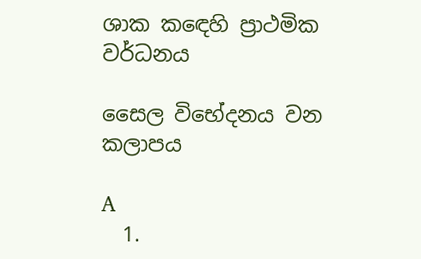ශාක කඳෙහි ප්‍රාථමික වර්ධනය

සෛල විභේදනය වන කලාපය

A
  1.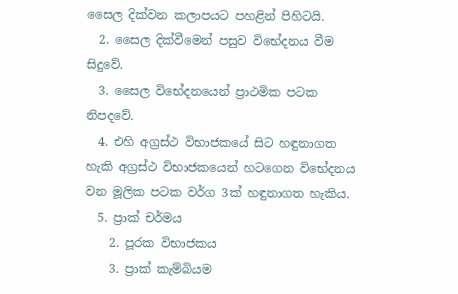සෛල දික්වන කලාපයට පහළින් පිහිටයි.
  2. සෛල දික්වීමෙන් පසුව විභේදනය වීම සිදුවේ.
  3. සෛල විභේදනයෙන් ප්‍රාථමික පටක නිපදවේ.
  4. එහි අග්‍රස්ථ විභාජකයේ සිට හඳුනාගත හැකි අග්‍රස්ථ විභාජකයෙන් හටගෙන විභේදනය වන මූලික පටක වර්ග 3ක් හඳුනාගත හැකිය.
  5. ප්‍රාක් චර්මය
    2. පූරක විභාජකය
    3. ප්‍රාක් කැම්බියම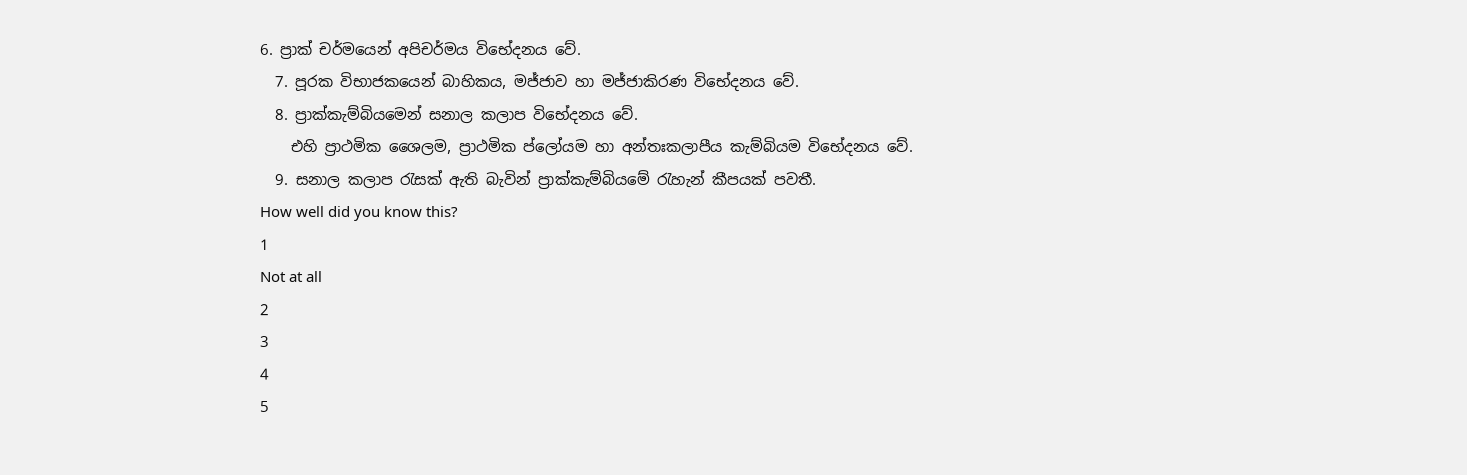6. ප්‍රාක් චර්මයෙන් අපිචර්මය විභේදනය වේ.
  7. පූරක විභාජකයෙන් බාහිකය, මජ්ජාව හා මජ්ජාකිරණ විභේදනය වේ.
  8. ප්‍රාක්කැම්බියමෙන් සනාල කලාප විභේදනය වේ.
    එහි ප්‍රාථමික ශෛලම, ප්‍රාථමික ප්ලෝයම හා අන්තඃකලාපීය කැම්බියම විභේදනය වේ.
  9. සනාල කලාප රැසක් ඇති බැවින් ප්‍රාක්කැම්බියමේ රැහැන් කීපයක් පවතී.
How well did you know this?
1
Not at all
2
3
4
5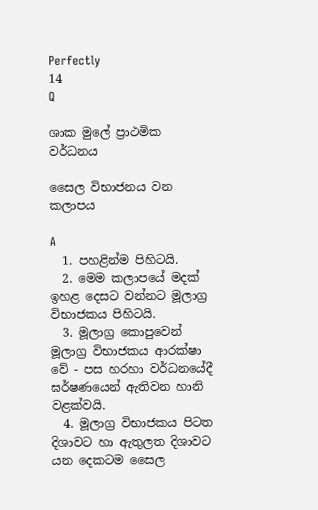Perfectly
14
Q

ශාක මුලේ ප්‍රාථමික වර්ධනය

සෛල විභාජනය වන කලාපය

A
  1. පහළින්ම පිහිටයි.
  2. මෙම කලාපයේ මදක් ඉහළ දෙසට වන්නට මූලාග්‍ර විභාජකය පිහිටයි.
  3. මූලාග්‍ර කොපුවෙන් මූලාග්‍ර විභාජකය ආරක්ෂා වේ - පස හරහා වර්ධනයේදී ඝර්ෂණයෙන් ඇතිවන හානි වළක්වයි.
  4. මූලාග්‍ර විභාජකය පිටත දිශාවට හා ඇතුලත දිශාවට යන දෙකටම සෛල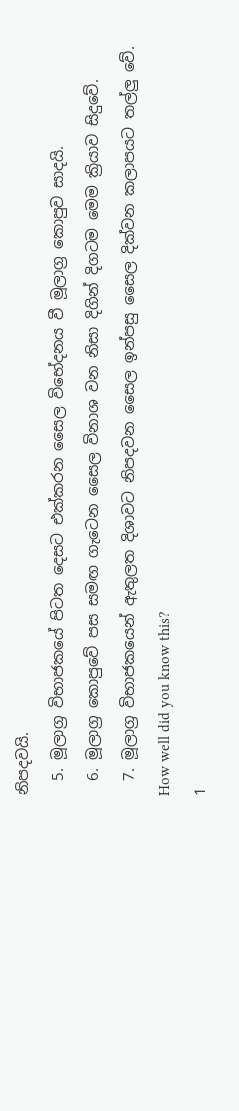නිපදවයි.
  5. මූලාග්‍ර විභාජකයේ පිටත දෙසට එක්කරන සෛල විභේදනය වී මූලාග්‍ර කොපුව සාදයි.
  6. මූලාග්‍ර කොපුවේ පස සමඟ ගැටෙන සෛල විනාශ වන නිසා දිගින් දිගටම මෙම ක්‍රියාව සිදුවේ.
  7. මූලාග්‍ර විභාජකයෙන් ඇතුලත දිශාවට නිපදවන සෛල ඉන්පසු සෛල දික්වන කලාපයට තල්ලු වේ.
How well did you know this?
1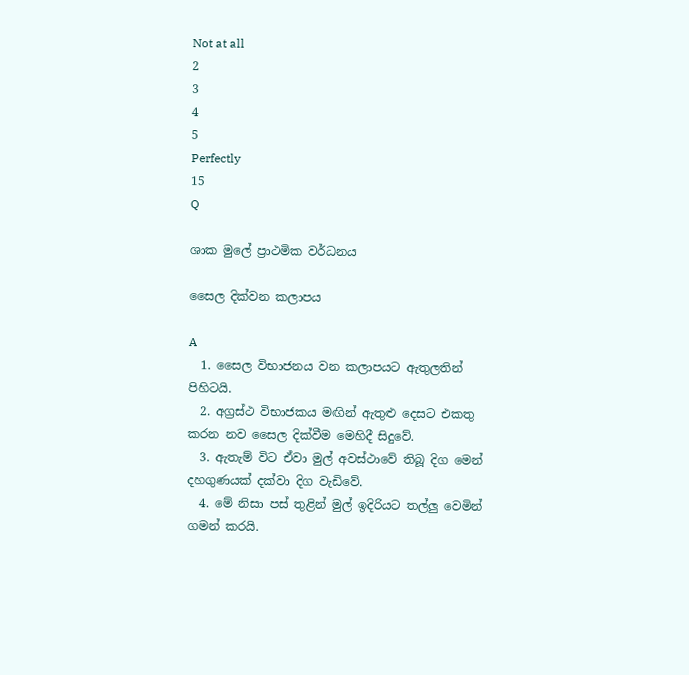Not at all
2
3
4
5
Perfectly
15
Q

ශාක මුලේ ප්‍රාථමික වර්ධනය

සෛල දික්වන කලාපය

A
  1. සෛල විභාජනය වන කලාපයට ඇතුලතින් පිහිටයි.
  2. අග්‍රස්ථ විභාජකය මඟින් ඇතුළු දෙසට එකතු කරන නව සෛල දික්වීම මෙහිදී සිදුවේ.
  3. ඇතැම් විට ඒවා මුල් අවස්ථාවේ තිබූ දිග මෙන් දහගුණයක් දක්වා දිග වැඩිවේ.
  4. මේ නිසා පස් තුළින් මුල් ඉදිරියට තල්ලු වෙමින් ගමන් කරයි.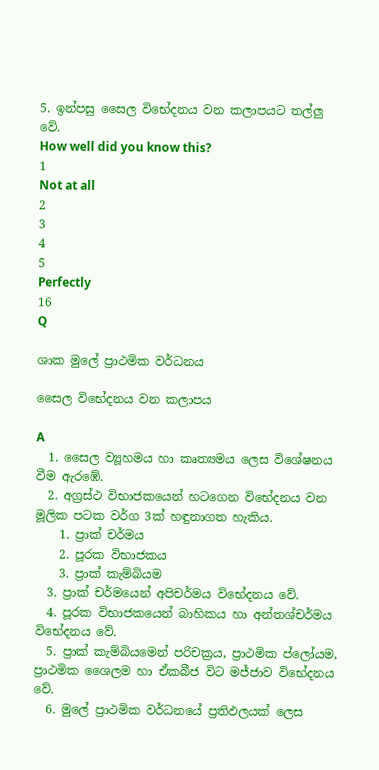5. ඉන්පසු සෛල විභේදනය වන කලාපයට තල්ලු වේ.
How well did you know this?
1
Not at all
2
3
4
5
Perfectly
16
Q

ශාක මුලේ ප්‍රාථමික වර්ධනය

සෛල විභේදනය වන කලාපය

A
  1. සෛල ව්‍යූහමය හා කෘත්‍යමය ලෙස විශේෂනය වීම ඇරඹේ.
  2. අග්‍රස්ථ විභාජකයෙන් හටගෙන විභේදනය වන මූලික පටක වර්ග 3ක් හඳුනාගත හැකිය.
    1. ප්‍රාක් චර්මය
    2. පූරක විභාජකය
    3. ප්‍රාක් කැම්බියම
  3. ප්‍රාක් චර්මයෙන් අපිචර්මය විභේදනය වේ.
  4. පූරක විභාජකයෙන් බාහිකය හා අන්තශ්චර්මය විභේදනය වේ.
  5. ප්‍රාක් කැම්බියමෙන් පරිචක්‍රය, ප්‍රාථමික ප්ලෝයම, ප්‍රාථමික ශෛලම හා ඒකබීජ විට මජ්ජාව විභේදනය වේ.
  6. මුලේ ප්‍රාථමික වර්ධනයේ ප්‍රතිඵලයක් ලෙස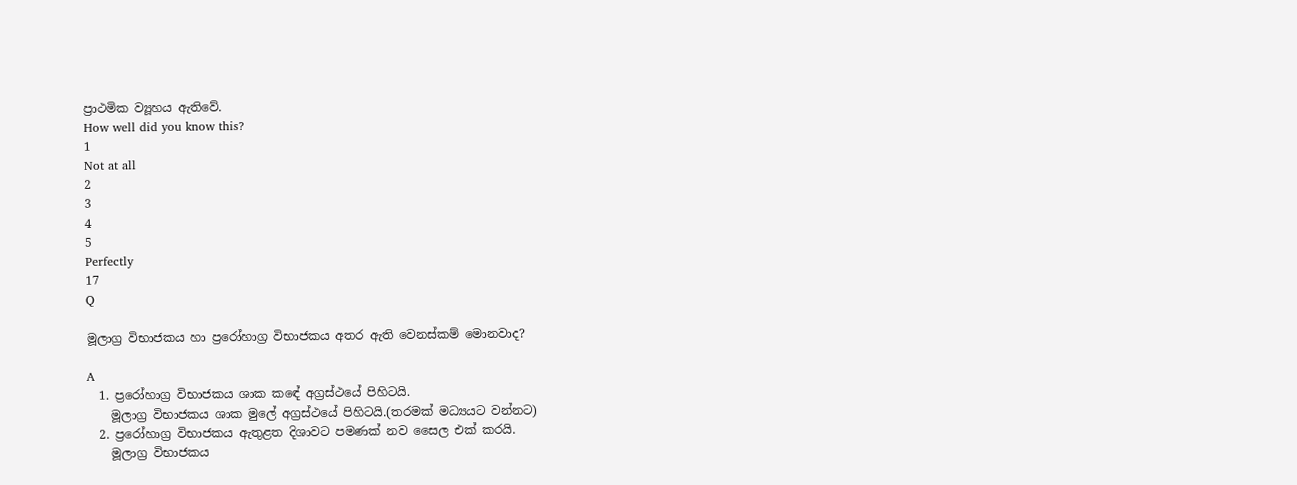ප්‍රාථමික ව්‍යූහය ඇතිවේ.
How well did you know this?
1
Not at all
2
3
4
5
Perfectly
17
Q

මූලාග්‍ර විභාජකය හා ප්‍රරෝහාග්‍ර විභාජකය අතර ඇති වෙනස්කම් මොනවාද?

A
  1. ප්‍රරෝහාග්‍ර විභාජකය ශාක කඳේ අග්‍රස්ථයේ පිහිටයි.
    මූලාග්‍ර විභාජකය ශාක මුලේ අග්‍රස්ථයේ පිහිටයි.(තරමක් මධ්‍යයට වන්නට)
  2. ප්‍රරෝහාග්‍ර විභාජකය ඇතුළත දිශාවට පමණක් නව සෛල එක් කරයි.
    මූලාග්‍ර විභාජකය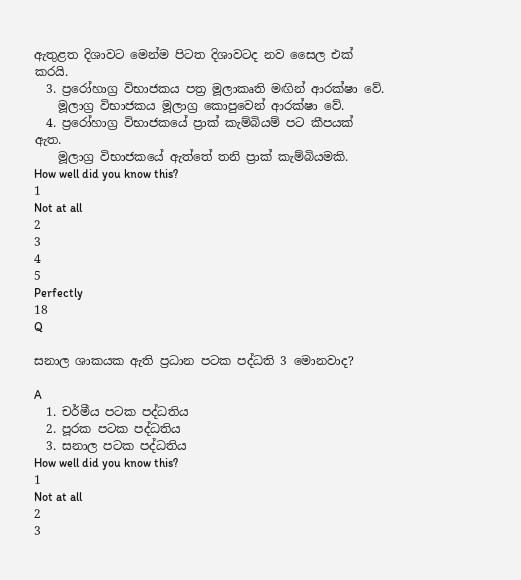ඇතුළත දිශාවට මෙන්ම පිටත දිශාවටද නව සෛල එක් කරයි.
  3. ප්‍රරෝහාග්‍ර විභාජකය පත්‍ර මූලාකෘති මඟින් ආරක්ෂා වේ.
    මූලාග්‍ර විභාජකය මූලාග්‍ර කොපුවෙන් ආරක්ෂා වේ.
  4. ප්‍රරෝහාග්‍ර විභාජකයේ ප්‍රාක් කැම්බියම් පට කීපයක් ඇත.
    මූලාග්‍ර විභාජකයේ ඇත්තේ තනි ප්‍රාක් කැම්බියමකි.
How well did you know this?
1
Not at all
2
3
4
5
Perfectly
18
Q

සනාල ශාකයක ඇති ප්‍රධාන පටක පද්ධති 3 මොනවාද?

A
  1. චර්මීය පටක පද්ධතිය
  2. පූරක පටක පද්ධතිය
  3. සනාල පටක පද්ධතිය
How well did you know this?
1
Not at all
2
3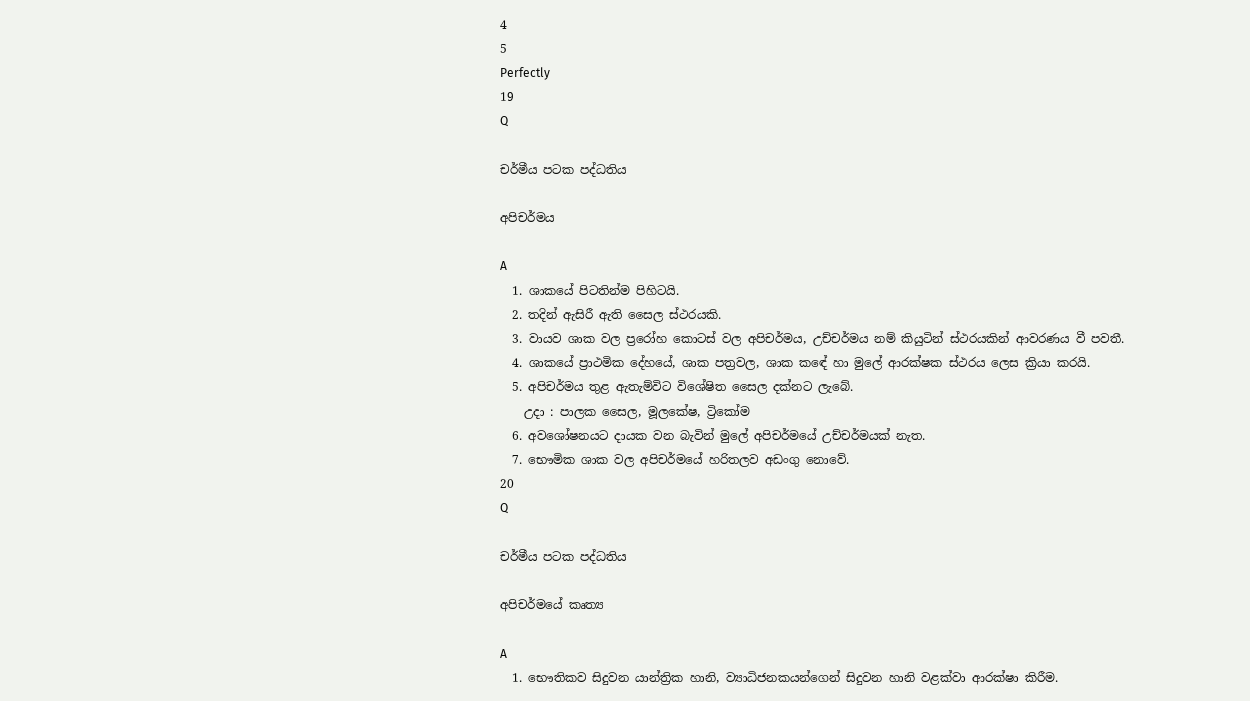4
5
Perfectly
19
Q

චර්මීය පටක පද්ධතිය

අපිචර්මය

A
  1. ශාකයේ පිටතින්ම පිහිටයි.
  2. තදින් ඇසිරී ඇති සෛල ස්ථරයකි.
  3. වායව ශාක වල ප්‍රරෝහ කොටස් වල අපිචර්මය, උච්චර්මය නම් කියුටින් ස්ථරයකින් ආවරණය වී පවතී.
  4. ශාකයේ ප්‍රාථමික දේහයේ, ශාක පත්‍රවල, ශාක කඳේ හා මුලේ ආරක්ෂක ස්ථරය ලෙස ක්‍රියා කරයි.
  5. අපිචර්මය තුළ ඇතැම්විට විශේෂිත සෛල දක්නට ලැබේ.
    උදා : පාලක සෛල, මූලකේෂ, ට්‍රිකෝම
  6. අවශෝෂනයට දායක වන බැවින් මුලේ අපිචර්මයේ උච්චර්මයක් නැත.
  7. භෞමික ශාක වල අපිචර්මයේ හරිතලව අඩංගු නොවේ.
20
Q

චර්මීය පටක පද්ධතිය

අපිචර්මයේ කෘත්‍ය

A
  1. භෞතිකව සිදුවන යාන්ත්‍රික හානි, ව්‍යාධිජනකයන්ගෙන් සිදුවන හානි වළක්වා ආරක්ෂා කිරීම.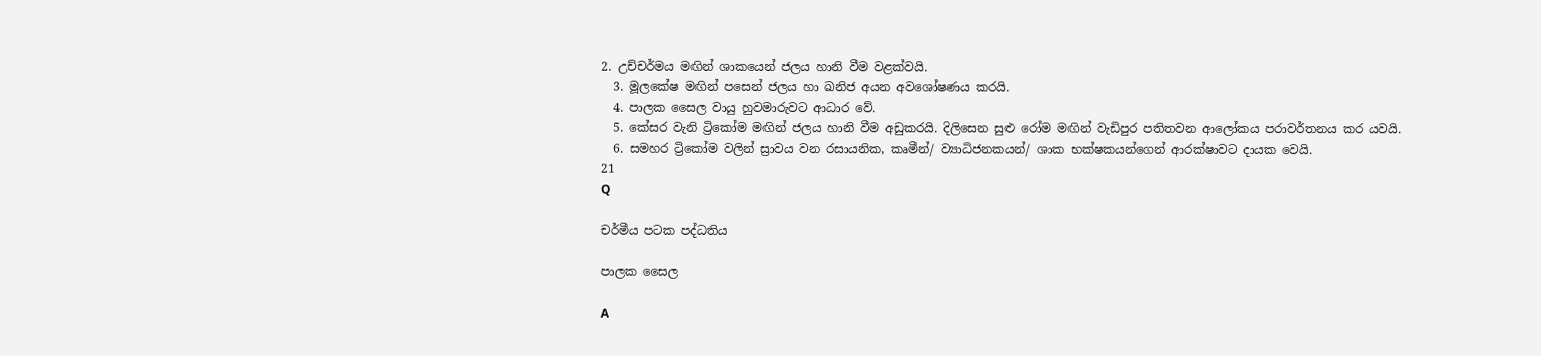2. උච්චර්මය මඟින් ශාකයෙන් ජලය හානි වීම වළක්වයි.
  3. මූලකේෂ මඟින් පසෙන් ජලය හා ඛනිජ අයන අවශෝෂණය කරයි.
  4. පාලක සෛල වායු හුවමාරුවට ආධාර වේ.
  5. කේසර වැනි ට්‍රිකෝම මඟින් ජලය හානි වීම අඩුකරයි. දිලිසෙන සුළු රෝම මඟින් වැඩිපුර පතිතවන ආලෝකය පරාවර්තනය කර යවයි.
  6. සමහර ට්‍රිකෝම වලින් ස්‍රාවය වන රසායනික, කෘමීන්/ ව්‍යාධිජනකයන්/ ශාක භක්ෂකයන්ගෙන් ආරක්ෂාවට දායක වෙයි.
21
Q

චර්මීය පටක පද්ධතිය

පාලක සෛල

A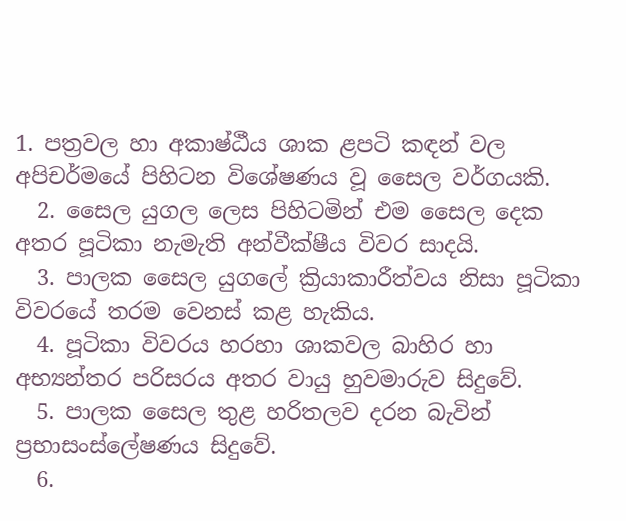1. පත්‍රවල හා අකාෂ්ඨීය ශාක ළපටි කඳන් වල අපිචර්මයේ පිහිටන විශේෂණය වූ සෛල වර්ගයකි.
  2. සෛල යුගල ලෙස පිහිටමින් එම සෛල දෙක අතර පූටිකා නැමැති අන්වීක්ෂීය විවර සාදයි.
  3. පාලක සෛල යුගලේ ක්‍රියාකාරීත්වය නිසා පූටිකා විවරයේ තරම වෙනස් කළ හැකිය.
  4. පූටිකා විවරය හරහා ශාකවල බාහිර හා අභ්‍යන්තර පරිසරය අතර වායු හුවමාරුව සිදුවේ.
  5. පාලක සෛල තුළ හරිතලව දරන බැවින් ප්‍රභාසංස්ලේෂණය සිදුවේ.
  6.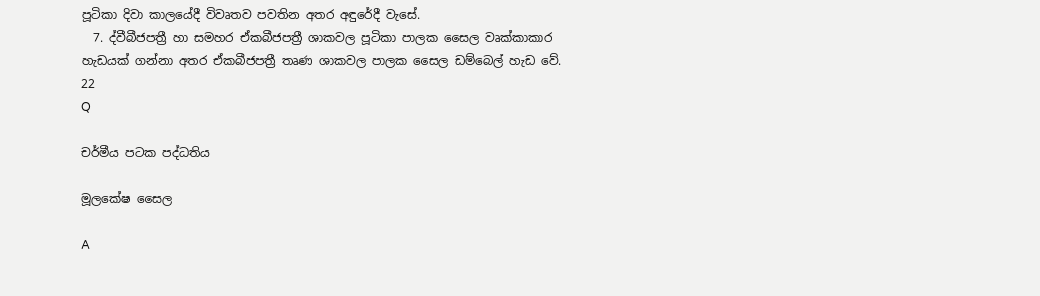පූටිකා දිවා කාලයේදී විවෘතව පවතින අතර අඳුරේදී වැසේ.
  7. ද්වීබීජපත්‍රී හා සමහර ඒකබීජපත්‍රී ශාකවල පූටිකා පාලක සෛල වෘක්කාකාර හැඩයක් ගන්නා අතර ඒකබීජපත්‍රී තෘණ ශාකවල පාලක සෛල ඩම්බෙල් හැඩ වේ.
22
Q

චර්මීය පටක පද්ධතිය

මූලකේෂ සෛල

A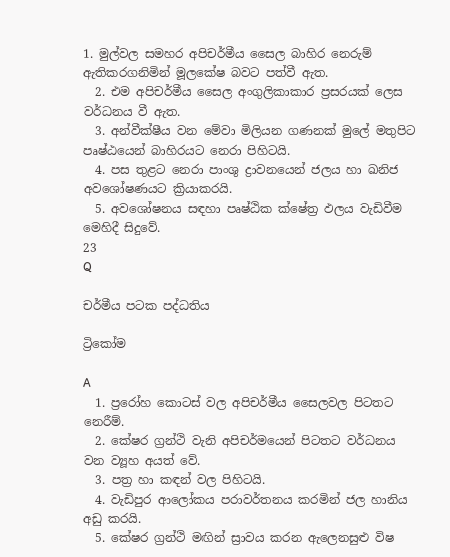1. මුල්වල සමහර අපිචර්මීය සෛල බාහිර නෙරුම් ඇතිකරගනිමින් මූලකේෂ බවට පත්වී ඇත.
  2. එම අපිචර්මීය සෛල අංගුලිකාකාර ප්‍රසරයක් ලෙස වර්ධනය වී ඇත.
  3. අන්වීක්ෂීය වන මේවා මිලියන ගණනක් මුලේ මතුපිට පෘෂ්ඨයෙන් බාහිරයට නෙරා පිහිටයි.
  4. පස තුළට නෙරා පාංශු ද්‍රාවනයෙන් ජලය හා ඛනිජ අවශෝෂණයට ක්‍රියාකරයි.
  5. අවශෝෂනය සඳහා පෘෂ්ඨික ක්ෂේත්‍ර ඵලය වැඩිවීම මෙහිදී සිදුවේ.
23
Q

චර්මීය පටක පද්ධතිය

ට්‍රිකෝම

A
  1. ප්‍රරෝහ කොටස් වල අපිචර්මීය සෛලවල පිටතට නෙරීම්.
  2. කේෂර ග්‍රන්ථි වැනි අපිචර්මයෙන් පිටතට වර්ධනය වන ව්‍යූහ අයත් වේ.
  3. පත්‍ර හා කඳන් වල පිහිටයි.
  4. වැඩිපුර ආලෝකය පරාවර්තනය කරමින් ජල හානිය අඩු කරයි.
  5. කේෂර ග්‍රන්ථි මඟින් ස්‍රාවය කරන ඇලෙනසුළු විෂ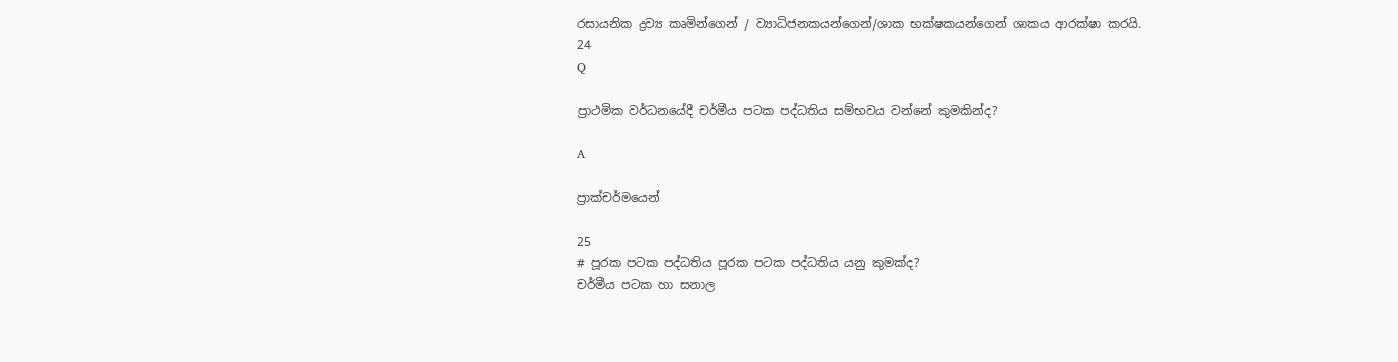රසායනික ද්‍රව්‍ය කෘමින්ගෙන් / ව්‍යාධිජනකයන්ගෙන්/ශාක භක්ෂකයන්ගෙන් ශාකය ආරක්ෂා කරයි.
24
Q

ප්‍රාථමික වර්ධනයේදී චර්මීය පටක පද්ධතිය සම්භවය වන්නේ කුමකින්ද?

A

ප්‍රාක්චර්මයෙන්

25
# පූරක පටක පද්ධතිය පූරක පටක පද්ධතිය යනු කුමක්ද?
චර්මීය පටක හා සනාල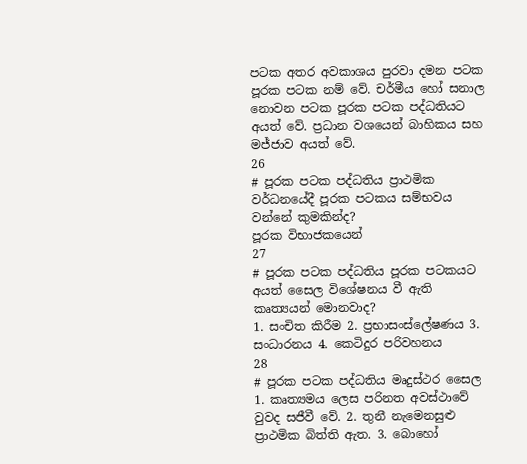පටක අතර අවකාශය පුරවා දමන පටක පූරක පටක නම් වේ. චර්මීය හෝ සනාල නොවන පටක පූරක පටක පද්ධතියට අයත් වේ. ප්‍රධාන වශයෙන් බාහිකය සහ මජ්ජාව අයත් වේ.
26
# පූරක පටක පද්ධතිය ප්‍රාථමික වර්ධනයේදී පූරක පටකය සම්භවය වන්නේ කුමකින්ද?
පූරක විභාජකයෙන්
27
# පූරක පටක පද්ධතිය පූරක පටකයට අයත් සෛල විශේෂනය වී ඇති කෘත්‍යයන් මොනවාද?
1. සංචිත කිරීම 2. ප්‍රභාසංස්ලේෂණය 3. සංධාරනය 4. කෙටිදුර පරිවහනය
28
# පූරක පටක පද්ධතිය මෘදුස්ථර සෛල
1. කෘත්‍යමය ලෙස පරිනත අවස්ථාවේ වුවද සජීවී වේ. 2. තුනී නැමෙනසුළු ප්‍රාථමික බිත්ති ඇත. 3. බොහෝ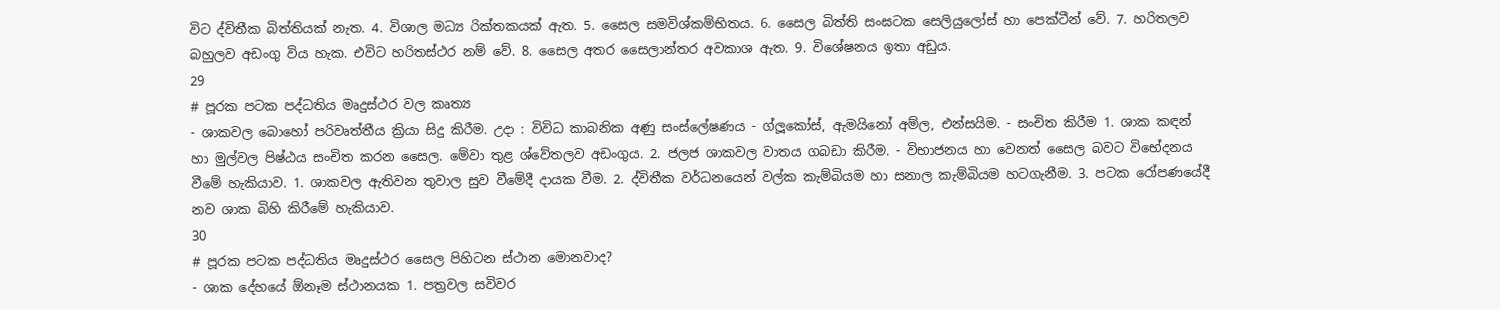විට ද්විතීක බිත්තියක් නැත. 4. විශාල මධ්‍ය රික්තකයක් ඇත. 5. සෛල සමවිශ්කම්භිතය. 6. සෛල බිත්ති සංඝටක සෙලියුලෝස් හා පෙක්ටීන් වේ. 7. හරිතලව බහුලව අඩංගු විය හැක. එවිට හරිතස්ථර නම් වේ. 8. සෛල අතර සෛලාන්තර අවකාශ ඇත. 9. විශේෂනය ඉතා අඩුය.
29
# පූරක පටක පද්ධතිය මෘදුස්ථර වල කෘත්‍ය
- ශාකවල බොහෝ පරිවෘත්තීය ක්‍රියා සිදු කිරීම. උදා : විවිධ කාබනික අණු සංස්ලේෂණය - ග්ලූකෝස්, ඇමයිනෝ අම්ල, එන්සයිම. - සංචිත කිරීම 1. ශාක කඳන් හා මුල්වල පිෂ්ඨය සංචිත කරන සෛල. මේවා තුළ ශ්වේතලව අඩංගුය. 2. ජලජ ශාකවල වාතය ගබඩා කිරීම. - විභාජනය හා වෙනත් සෛල බවට විභේදනය වීමේ හැකියාව. 1. ශාකවල ඇතිවන තුවාල සුව වීමේදී දායක වීම. 2. ද්විතීක වර්ධනයෙන් වල්ක කැම්බියම හා සනාල කැම්බියම හටගැනීම. 3. පටක රෝපණයේදී නව ශාක බිහි කිරීමේ හැකියාව.
30
# පූරක පටක පද්ධතිය මෘදුස්ථර සෛල පිහිටන ස්ථාන මොනවාද?
- ශාක දේහයේ ඕනෑම ස්ථානයක 1. පත්‍රවල සවිවර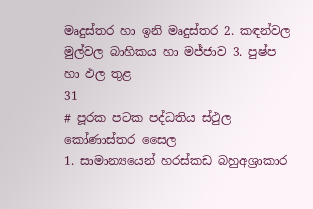මෘදුස්තර හා ඉනි මෘදුස්තර 2. කඳන්වල මුල්වල බාහිකය හා මජ්ජාව 3. පුෂ්ප හා ඵල තුළ
31
# පූරක පටක පද්ධතිය ස්ථුල කෝණාස්තර සෛල
1. සාමාන්‍යයෙන් හරස්කඩ බහුඅශ්‍රාකාර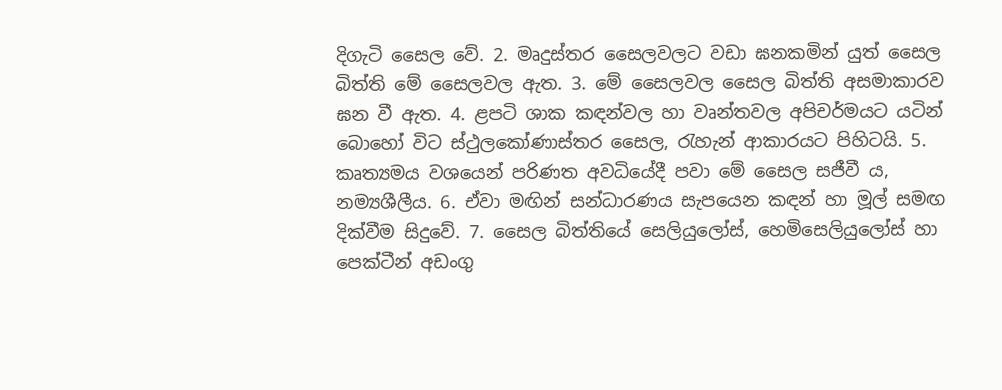දිගැටි සෛල වේ. 2. මෘදුස්තර සෛලවලට වඩා ඝනකමින් යුත් සෛල බිත්ති මේ සෛලවල ඇත. 3. මේ සෛලවල සෛල බිත්ති අසමාකාරව ඝන වී ඇත. 4. ළපටි ශාක කඳන්වල හා වෘන්තවල අපිචර්මයට යටින් බොහෝ විට ස්ථුලකෝණාස්තර සෛල, රැහැන් ආකාරයට පිහිටයි. 5. කෘත්‍යමය වශයෙන් පරිණත අවධියේදී පවා මේ සෛල සජීවී ය, නම්‍යශීලීය. 6. ඒවා මඟින් සන්ධාරණය සැපයෙන කඳන් හා මූල් සමඟ දික්වීම සිදුවේ. 7. සෛල බිත්තියේ සෙලියුලෝස්, හෙමිසෙලියුලෝස් හා පෙක්ටීන් අඩංගු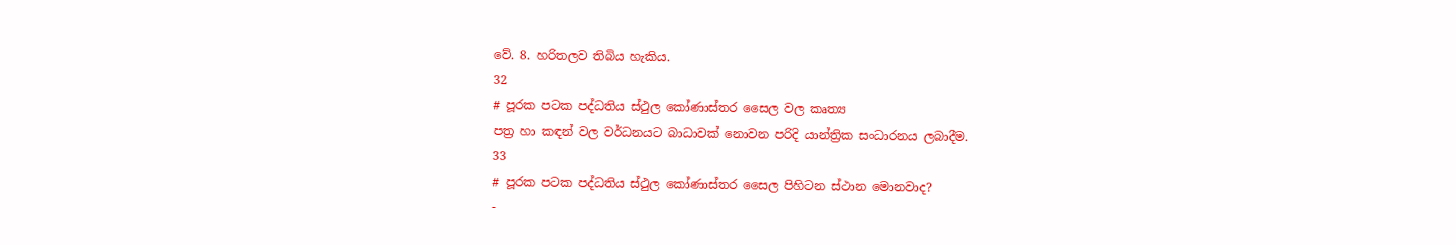වේ. 8. හරිතලව තිබිය හැකිය.
32
# පූරක පටක පද්ධතිය ස්ථුල කෝණාස්තර සෛල වල කෘත්‍ය
පත්‍ර හා කඳන් වල වර්ධනයට බාධාවක් නොවන පරිදි යාන්ත්‍රික සංධාරනය ලබාදීම.
33
# පූරක පටක පද්ධතිය ස්ථුල කෝණාස්තර සෛල පිහිටන ස්ථාන මොනවාද?
-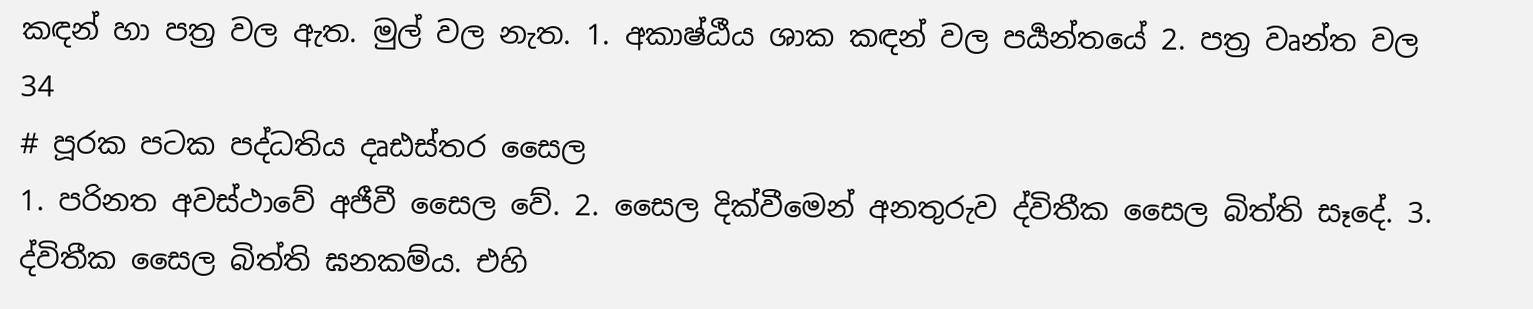කඳන් හා පත්‍ර වල ඇත. මුල් වල නැත. 1. අකාෂ්ඨීය ශාක කඳන් වල පර්‍යන්තයේ 2. පත්‍ර වෘන්ත වල
34
# පූරක පටක පද්ධතිය දෘඪස්තර සෛල
1. පරිනත අවස්ථාවේ අජීවී සෛල වේ. 2. සෛල දික්වීමෙන් අනතුරුව ද්විතීක සෛල බිත්ති සෑදේ. 3. ද්විතීක සෛල බිත්ති ඝනකම්ය. එහි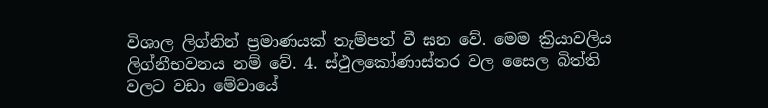විශාල ලිග්නින් ප්‍රමාණයක් තැම්පත් වී ඝන වේ. මෙම ක්‍රියාවලිය ලිග්නීභවනය නම් වේ. 4. ස්ථුලකෝණාස්තර වල සෛල බිත්ති වලට වඩා මේවායේ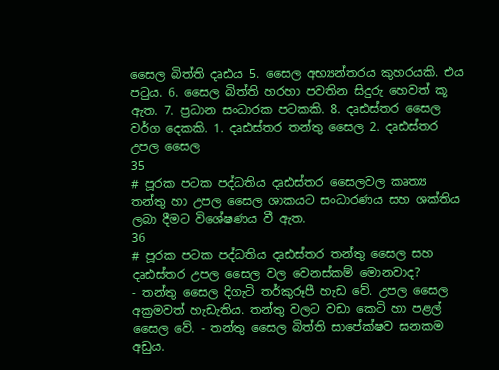සෛල බිත්ති දෘඪය 5. සෛල අභ්‍යන්තරය කුහරයකි. එය පටුය. 6. සෛල බිත්ති හරහා පවතින සිදුරු හෙවත් කූ ඇත. 7. ප්‍රධාන සංධාරක පටකකි. 8. දෘඪස්තර සෛල වර්ග දෙකකි. 1. දෘඪස්තර තන්තු සෛල 2. දෘඪස්තර උපල සෛල
35
# පූරක පටක පද්ධතිය දෘඪස්තර සෛලවල කෘත්‍ය
තන්තු හා උපල සෛල ශාකයට සංධාරණය සහ ශක්තිය ලබා දීමට විශේෂණය වී ඇත.
36
# පූරක පටක පද්ධතිය දෘඪස්තර තන්තු සෛල සහ දෘඪස්තර උපල සෛල වල වෙනස්කම් මොනවාද?
- තන්තු සෛල දිගැටි තර්කුරූපී හැඩ වේ. උපල සෛල අක්‍රමවත් හැඩැතිය. තන්තු වලට වඩා කෙටි හා පළල් සෛල වේ. - තන්තු සෛල බිත්ති සාපේක්ෂව ඝනකම අඩුය.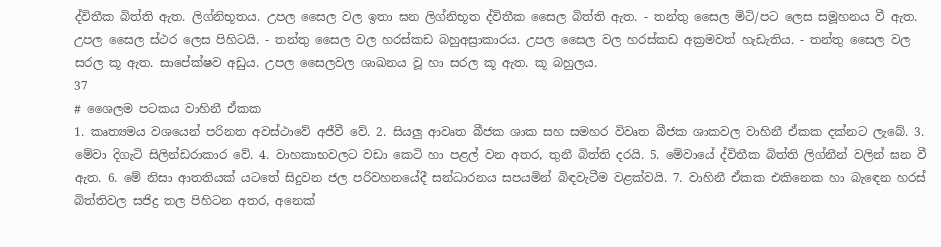ද්විතීක බිත්ති ඇත. ලිග්නිභූතය. උපල සෛල වල ඉතා ඝන ලිග්නිභූත ද්විතීක සෛල බිත්ති ඇත. - තන්තු සෛල මිටි/පට ලෙස සමූහනය වී ඇත. උපල සෛල ස්ථර ලෙස පිහිටයි. - තන්තු සෛල වල හරස්කඩ බහුඅස්‍රාකාරය. උපල සෛල වල හරස්කඩ අක්‍රමවත් හැඩැතිය. - තන්තු සෛල වල සරල කූ ඇත. සාපේක්ෂව අඩුය. උපල සෛලවල ශාඛනය වූ හා සරල කූ ඇත. කූ බහුලය.
37
# ශෛලම පටකය වාහිනී ඒකක
1. කෘත්‍යමය වශයෙන් පරිනත අවස්ථාවේ අජීවී වේ. 2. සියලු ආවෘත බීජක ශාක සහ සමහර විවෘත බීජක ශාකවල වාහිනී ඒකක දක්නට ලැබේ. 3. මේවා දිගැටි සිලින්ඩරාකාර වේ. 4. වාහකාභවලට වඩා කෙටි හා පළල් වන අතර, තුනී බිත්ති දරයි. 5. මේවායේ ද්විතීක බිත්ති ලිග්නීන් වලින් ඝන වී ඇත. 6. මේ නිසා ආතතියක් යටතේ සිදුවන ජල පරිවහනයේදී සන්ධාරනය සපයමින් බිඳවැටීම වළක්වයි. 7. වාහිනී ඒකක එකිනෙක හා බැඳෙන හරස් බිත්තිවල සජිද්‍ර තල පිහිටන අතර, අනෙක්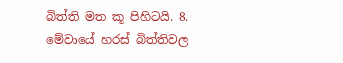බිත්ති මත කූ පිහිටයි. 8. මේවායේ හරස් බිත්තිවල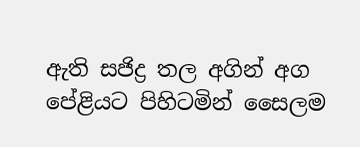ඇති සජිද්‍ර තල අගින් අග පේළියට පිහිටමින් සෛලම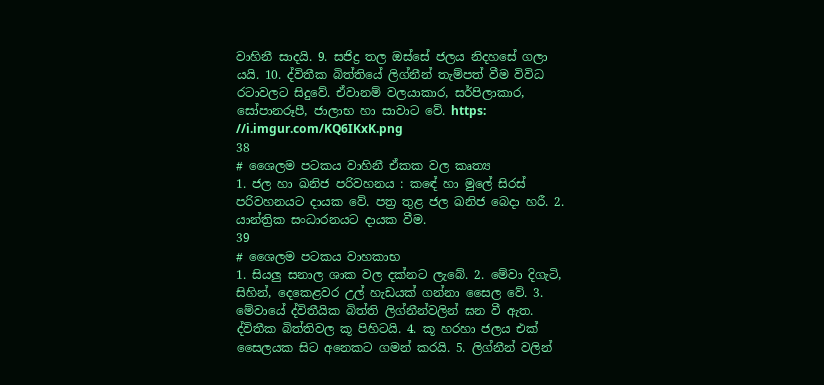වාහිනී සාදයි. 9. සජිද්‍ර තල ඔස්සේ ජලය නිදහසේ ගලා යයි. 10. ද්විතීක බිත්තියේ ලිග්නීන් තැම්පත් වීම විවිධ රටාවලට සිදුවේ. ඒවානම් වලයාකාර, සර්පිලාකාර, සෝපානරූපී, ජාලාභ හා සාවාට වේ. https: //i.imgur.com/KQ6IKxK.png
38
# ශෛලම පටකය වාහිනී ඒකක වල කෘත්‍ය
1. ජල හා ඛනිජ පරිවහනය : කඳේ හා මුලේ සිරස් පරිවහනයට දායක වේ. පත්‍ර තුළ ජල ඛනිජ බෙදා හරී. 2. යාන්ත්‍රික සංධාරනයට දායක වීම.
39
# ශෛලම පටකය වාහකාභ
1. සියලු සනාල ශාක වල දක්නට ලැබේ. 2. මේවා දිගැටි, සිහින්, දෙකෙළවර උල් හැඩයක් ගන්නා සෛල වේ. 3. මේවායේ ද්විතීයික බිත්ති ලිග්නීන්වලින් ඝන වී ඇත. ද්විතීක බිත්තිවල කූ පිහිටයි. 4. කූ හරහා ජලය එක් සෛලයක සිට අනෙකට ගමන් කරයි. 5. ලිග්නීන් වලින්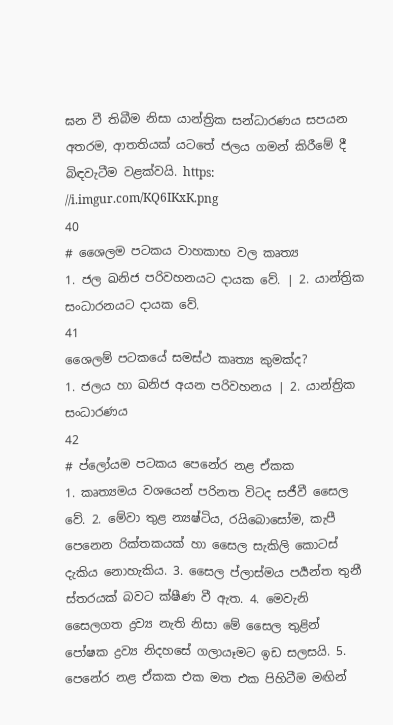ඝන වී තිබීම නිසා යාන්ත්‍රික සන්ධාරණය සපයන අතරම, ආතතියක් යටතේ ජලය ගමන් කිරීමේ දී බිඳවැටීම වළක්වයි. https: //i.imgur.com/KQ6IKxK.png
40
# ශෛලම පටකය වාහකාභ වල කෘත්‍ය
1. ජල ඛනිජ පරිවහනයට දායක වේ. | 2. යාන්ත්‍රික සංධාරනයට දායක වේ.
41
ශෛලම් පටකයේ සමස්ථ කෘත්‍ය කුමක්ද?
1. ජලය හා ඛනිජ අයන පරිවහනය | 2. යාන්ත්‍රික සංධාරණය
42
# ප්ලෝයම පටකය පෙනේර නළ ඒකක
1. කෘත්‍යමය වශයෙන් පරිනත විටද සජීවී සෛල වේ. 2. මේවා තුළ න්‍යෂ්ටිය, රයිබොසෝම, කැපී පෙනෙන රික්තකයක් හා සෛල සැකිලි කොටස් දැකිය නොහැකිය. 3. සෛල ප්ලාස්මය පර්‍යන්ත තුනී ස්තරයක් බවට ක්ෂීණ වී ඇත. 4. මෙවැනි සෛලගත ද්‍රව්‍ය නැති නිසා මේ සෛල තුළින් පෝෂක ද්‍රව්‍ය නිදහසේ ගලායෑමට ඉඩ සලසයි. 5. පෙනේර නළ ඒකක එක මත එක පිහිටීම මඟින්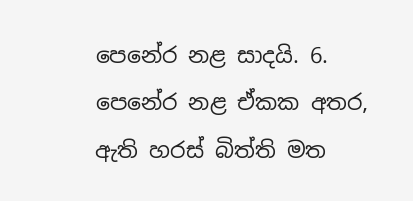පෙනේර නළ සාදයි. 6. පෙනේර නළ ඒකක අතර, ඇති හරස් බිත්ති මත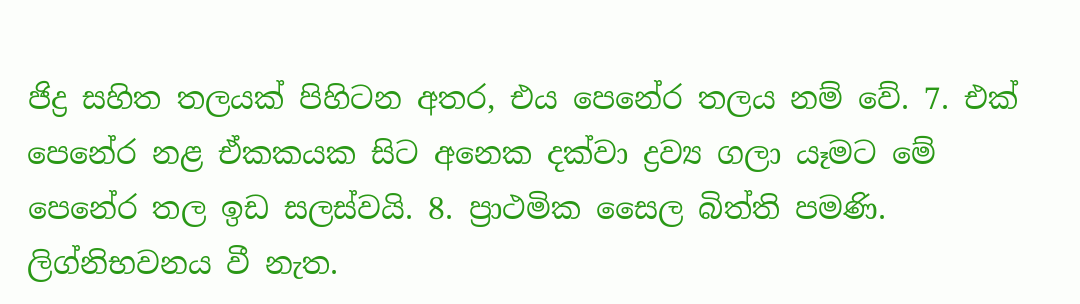ජිද්‍ර සහිත තලයක් පිහිටන අතර, එය පෙනේර තලය නම් වේ. 7. එක් පෙනේර නළ ඒකකයක සිට අනෙක දක්වා ද්‍රව්‍ය ගලා යෑමට මේ පෙනේර තල ඉඩ සලස්වයි. 8. ප්‍රාථමික සෛල බිත්ති පමණි. ලිග්නිභවනය වී නැත.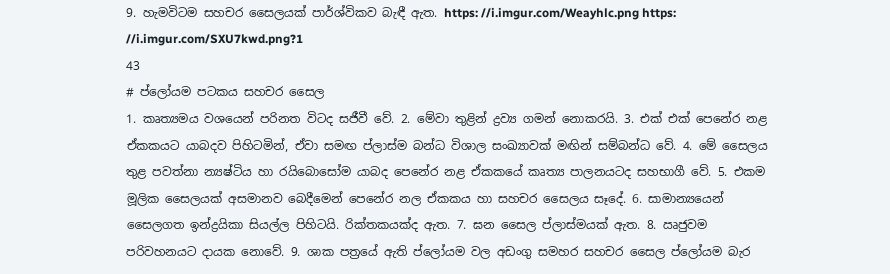9. හැමවිටම සහචර සෛලයක් පාර්ශ්විකව බැඳී ඇත. https: //i.imgur.com/Weayhlc.png https: //i.imgur.com/SXU7kwd.png?1
43
# ප්ලෝයම පටකය සහචර සෛල
1. කෘත්‍යමය වශයෙන් පරිනත විටද සජීවී වේ. 2. මේවා තුළින් ද්‍රව්‍ය ගමන් නොකරයි. 3. එක් එක් පෙනේර නළ ඒකකයට යාබදව පිහිටමින්, ඒවා සමඟ ප්ලාස්ම බන්ධ විශාල සංඛ්‍යාවක් මඟින් සම්බන්ධ වේ. 4. මේ සෛලය තුළ පවත්නා න්‍යෂ්ටිය හා රයිබොසෝම යාබද පෙනේර නළ ඒකකයේ කෘත්‍ය පාලනයටද සහභාගී වේ. 5. එකම මූලික සෛලයක් අසමානව බෙදීමෙන් පෙනේර නල ඒකකය හා සහචර සෛලය සෑදේ. 6. සාමාන්‍යයෙන් සෛලගත ඉන්ද්‍රයිකා සියල්ල පිහිටයි. රික්තකයක්ද ඇත. 7. ඝන සෛල ප්ලාස්මයක් ඇත. 8. ඍජුවම පරිවහනයට දායක නොවේ. 9. ශාක පත්‍රයේ ඇති ප්ලෝයම වල අඩංගු සමහර සහචර සෛල ප්ලෝයම බැර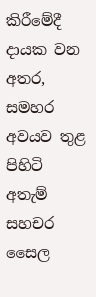කිරීමේදී දායක වන අතර, සමහර අවයව තුළ පිහිටි අතැම් සහචර සෛල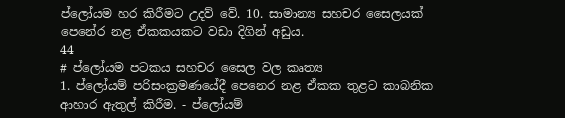ප්ලෝයම හර කිරීමට උදව් වේ. 10. සාමාන්‍ය සහචර සෛලයක් පෙනේර නළ ඒකකයකට වඩා දිගින් අඩුය.
44
# ප්ලෝයම පටකය සහචර සෛල වල කෘත්‍ය
1. ප්ලෝයම් පරිසංක්‍රමණයේදී පෙනෙර නළ ඒකක තුළට කාබනික ආහාර ඇතුල් කිරීම. - ප්ලෝයම්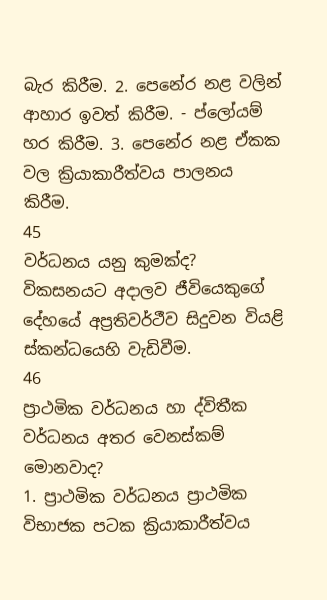බැර කිරීම. 2. පෙනේර නළ වලින් ආහාර ඉවත් කිරීම. - ප්ලෝයම් හර කිරීම. 3. පෙනේර නළ ඒකක වල ක්‍රියාකාරීත්වය පාලනය කිරීම.
45
වර්ධනය යනු කුමක්ද?
විකසනයට අදාලව ජීවියෙකුගේ දේහයේ අප්‍රතිවර්ථීව සිදුවන වියළි ස්කන්ධයෙහි වැඩිවීම.
46
ප්‍රාථමික වර්ධනය හා ද්විතීක වර්ධනය අතර වෙනස්කම් මොනවාද?
1. ප්‍රාථමික වර්ධනය ප්‍රාථමික විභාජක පටක ක්‍රියාකාරීත්වය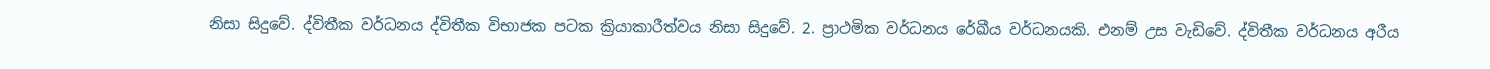නිසා සිදුවේ. ද්විතීක වර්ධනය ද්විතීක විභාජක පටක ක්‍රියාකාරීත්වය නිසා සිදුවේ. 2. ප්‍රාථමික වර්ධනය රේඛීය වර්ධනයකි. එනම් උස වැඩිවේ. ද්විතීක වර්ධනය අරීය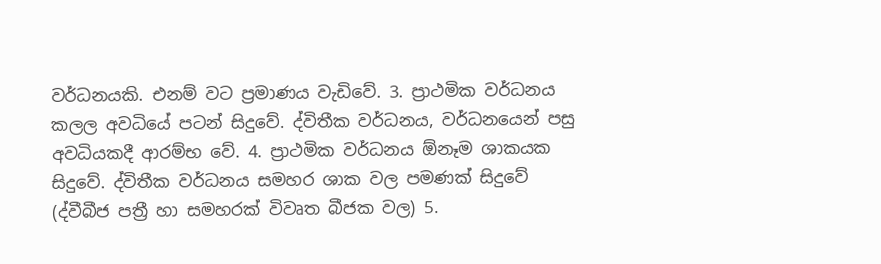වර්ධනයකි. එනම් වට ප්‍රමාණය වැඩිවේ. 3. ප්‍රාථමික වර්ධනය කලල අවධියේ පටන් සිදුවේ. ද්විතීක වර්ධනය, වර්ධනයෙන් පසු අවධියකදී ආරම්භ වේ. 4. ප්‍රාථමික වර්ධනය ඕනෑම ශාකයක සිදුවේ. ද්විතීක වර්ධනය සමහර ශාක වල පමණක් සිදුවේ (ද්වීබීජ පත්‍රී හා සමහරක් විවෘත බීජක වල) 5.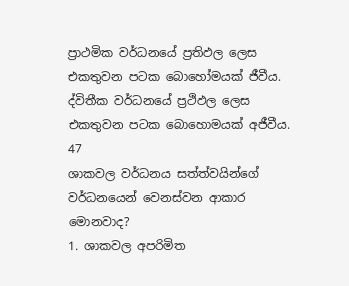ප්‍රාථමික වර්ධනයේ ප්‍රතිඵල ලෙස එකතුවන පටක බොහෝමයක් ජීවීය. ද්විතීක වර්ධනයේ ප්‍රථිඵල ලෙස එකතුවන පටක බොහොමයක් අජීවීය.
47
ශාකවල වර්ධනය සත්ත්වයින්ගේ වර්ධනයෙන් වෙනස්වන ආකාර මොනවාද?
1. ශාකවල අපරිමිත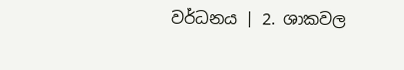වර්ධනය | 2. ශාකවල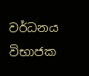වර්ධනය විභාජක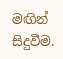මඟින් සිදුවීම.